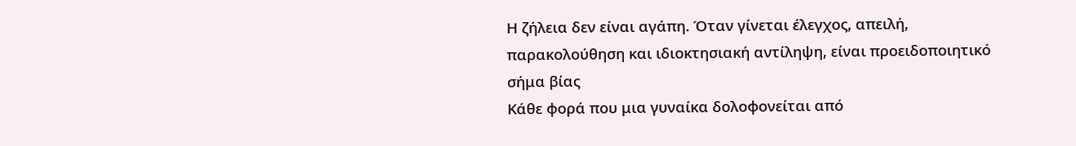Η ζήλεια δεν είναι αγάπη. Όταν γίνεται έλεγχος, απειλή, παρακολούθηση και ιδιοκτησιακή αντίληψη, είναι προειδοποιητικό σήμα βίας
Κάθε φορά που μια γυναίκα δολοφονείται από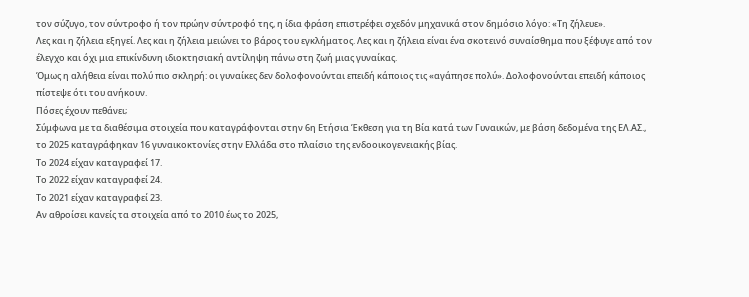τον σύζυγο, τον σύντροφο ή τον πρώην σύντροφό της, η ίδια φράση επιστρέφει σχεδόν μηχανικά στον δημόσιο λόγο: «Τη ζήλευε».
Λες και η ζήλεια εξηγεί. Λες και η ζήλεια μειώνει το βάρος του εγκλήματος. Λες και η ζήλεια είναι ένα σκοτεινό συναίσθημα που ξέφυγε από τον έλεγχο και όχι μια επικίνδυνη ιδιοκτησιακή αντίληψη πάνω στη ζωή μιας γυναίκας.
Όμως η αλήθεια είναι πολύ πιο σκληρή: οι γυναίκες δεν δολοφονούνται επειδή κάποιος τις «αγάπησε πολύ». Δολοφονούνται επειδή κάποιος πίστεψε ότι του ανήκουν.
Πόσες έχουν πεθάνει;
Σύμφωνα με τα διαθέσιμα στοιχεία που καταγράφονται στην 6η Ετήσια Έκθεση για τη Βία κατά των Γυναικών, με βάση δεδομένα της ΕΛ.ΑΣ., το 2025 καταγράφηκαν 16 γυναικοκτονίες στην Ελλάδα στο πλαίσιο της ενδοοικογενειακής βίας.
Το 2024 είχαν καταγραφεί 17.
Το 2022 είχαν καταγραφεί 24.
Το 2021 είχαν καταγραφεί 23.
Αν αθροίσει κανείς τα στοιχεία από το 2010 έως το 2025,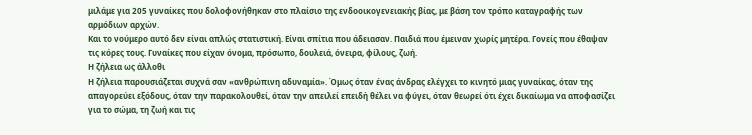μιλάμε για 205 γυναίκες που δολοφονήθηκαν στο πλαίσιο της ενδοοικογενειακής βίας, με βάση τον τρόπο καταγραφής των αρμόδιων αρχών.
Και το νούμερο αυτό δεν είναι απλώς στατιστική. Είναι σπίτια που άδειασαν. Παιδιά που έμειναν χωρίς μητέρα. Γονείς που έθαψαν τις κόρες τους. Γυναίκες που είχαν όνομα, πρόσωπο, δουλειά, όνειρα, φίλους, ζωή.
Η ζήλεια ως άλλοθι
Η ζήλεια παρουσιάζεται συχνά σαν «ανθρώπινη αδυναμία». Όμως όταν ένας άνδρας ελέγχει το κινητό μιας γυναίκας, όταν της απαγορεύει εξόδους, όταν την παρακολουθεί, όταν την απειλεί επειδή θέλει να φύγει, όταν θεωρεί ότι έχει δικαίωμα να αποφασίζει για το σώμα, τη ζωή και τις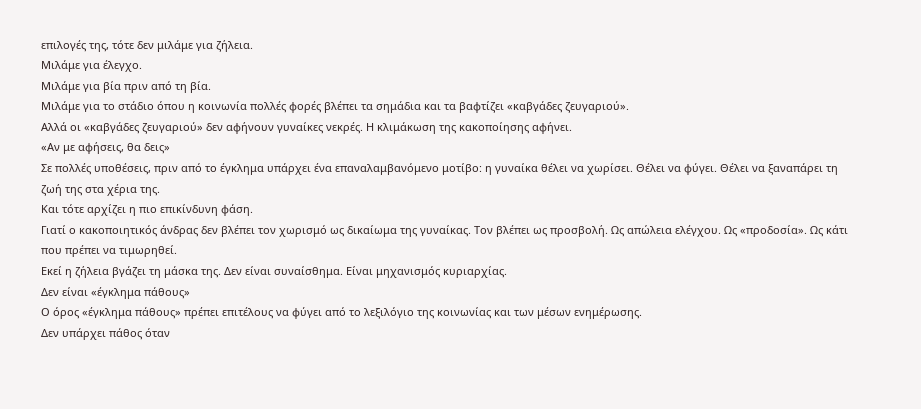επιλογές της, τότε δεν μιλάμε για ζήλεια.
Μιλάμε για έλεγχο.
Μιλάμε για βία πριν από τη βία.
Μιλάμε για το στάδιο όπου η κοινωνία πολλές φορές βλέπει τα σημάδια και τα βαφτίζει «καβγάδες ζευγαριού».
Αλλά οι «καβγάδες ζευγαριού» δεν αφήνουν γυναίκες νεκρές. Η κλιμάκωση της κακοποίησης αφήνει.
«Αν με αφήσεις, θα δεις»
Σε πολλές υποθέσεις, πριν από το έγκλημα υπάρχει ένα επαναλαμβανόμενο μοτίβο: η γυναίκα θέλει να χωρίσει. Θέλει να φύγει. Θέλει να ξαναπάρει τη ζωή της στα χέρια της.
Και τότε αρχίζει η πιο επικίνδυνη φάση.
Γιατί ο κακοποιητικός άνδρας δεν βλέπει τον χωρισμό ως δικαίωμα της γυναίκας. Τον βλέπει ως προσβολή. Ως απώλεια ελέγχου. Ως «προδοσία». Ως κάτι που πρέπει να τιμωρηθεί.
Εκεί η ζήλεια βγάζει τη μάσκα της. Δεν είναι συναίσθημα. Είναι μηχανισμός κυριαρχίας.
Δεν είναι «έγκλημα πάθους»
Ο όρος «έγκλημα πάθους» πρέπει επιτέλους να φύγει από το λεξιλόγιο της κοινωνίας και των μέσων ενημέρωσης.
Δεν υπάρχει πάθος όταν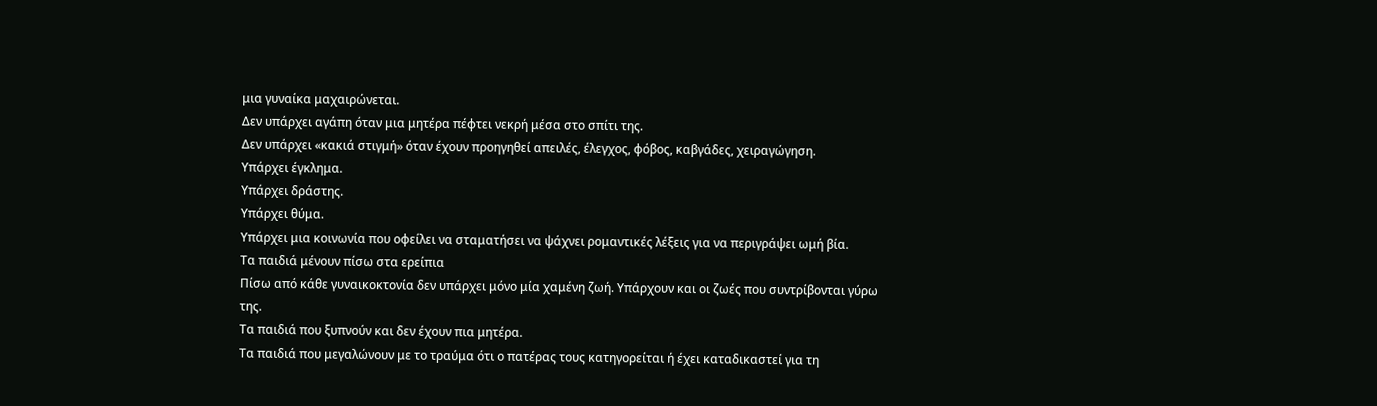μια γυναίκα μαχαιρώνεται.
Δεν υπάρχει αγάπη όταν μια μητέρα πέφτει νεκρή μέσα στο σπίτι της.
Δεν υπάρχει «κακιά στιγμή» όταν έχουν προηγηθεί απειλές, έλεγχος, φόβος, καβγάδες, χειραγώγηση.
Υπάρχει έγκλημα.
Υπάρχει δράστης.
Υπάρχει θύμα.
Υπάρχει μια κοινωνία που οφείλει να σταματήσει να ψάχνει ρομαντικές λέξεις για να περιγράψει ωμή βία.
Τα παιδιά μένουν πίσω στα ερείπια
Πίσω από κάθε γυναικοκτονία δεν υπάρχει μόνο μία χαμένη ζωή. Υπάρχουν και οι ζωές που συντρίβονται γύρω της.
Τα παιδιά που ξυπνούν και δεν έχουν πια μητέρα.
Τα παιδιά που μεγαλώνουν με το τραύμα ότι ο πατέρας τους κατηγορείται ή έχει καταδικαστεί για τη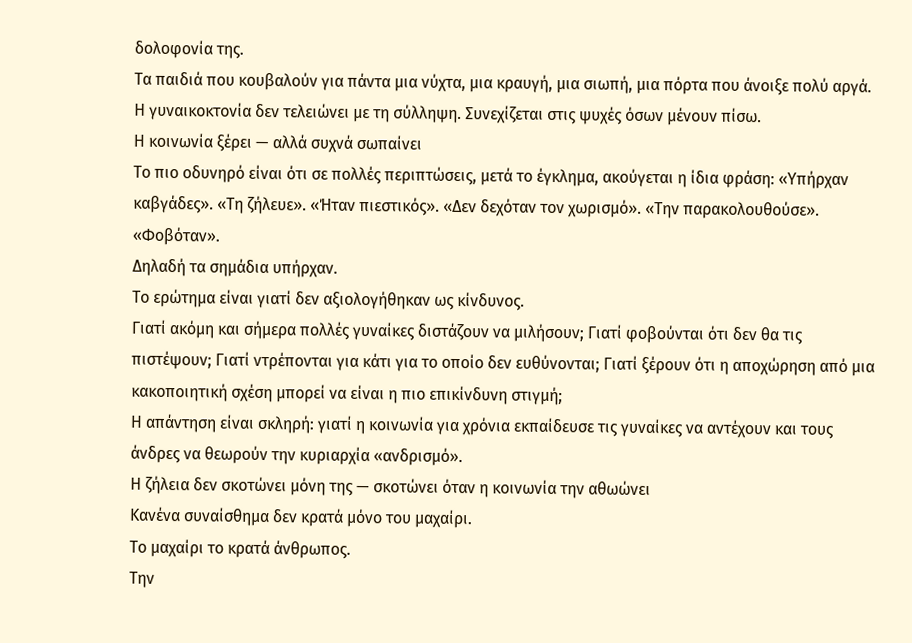δολοφονία της.
Τα παιδιά που κουβαλούν για πάντα μια νύχτα, μια κραυγή, μια σιωπή, μια πόρτα που άνοιξε πολύ αργά.
Η γυναικοκτονία δεν τελειώνει με τη σύλληψη. Συνεχίζεται στις ψυχές όσων μένουν πίσω.
Η κοινωνία ξέρει — αλλά συχνά σωπαίνει
Το πιο οδυνηρό είναι ότι σε πολλές περιπτώσεις, μετά το έγκλημα, ακούγεται η ίδια φράση: «Υπήρχαν καβγάδες». «Τη ζήλευε». «Ήταν πιεστικός». «Δεν δεχόταν τον χωρισμό». «Την παρακολουθούσε». «Φοβόταν».
Δηλαδή τα σημάδια υπήρχαν.
Το ερώτημα είναι γιατί δεν αξιολογήθηκαν ως κίνδυνος.
Γιατί ακόμη και σήμερα πολλές γυναίκες διστάζουν να μιλήσουν; Γιατί φοβούνται ότι δεν θα τις πιστέψουν; Γιατί ντρέπονται για κάτι για το οποίο δεν ευθύνονται; Γιατί ξέρουν ότι η αποχώρηση από μια κακοποιητική σχέση μπορεί να είναι η πιο επικίνδυνη στιγμή;
Η απάντηση είναι σκληρή: γιατί η κοινωνία για χρόνια εκπαίδευσε τις γυναίκες να αντέχουν και τους άνδρες να θεωρούν την κυριαρχία «ανδρισμό».
Η ζήλεια δεν σκοτώνει μόνη της — σκοτώνει όταν η κοινωνία την αθωώνει
Κανένα συναίσθημα δεν κρατά μόνο του μαχαίρι.
Το μαχαίρι το κρατά άνθρωπος.
Την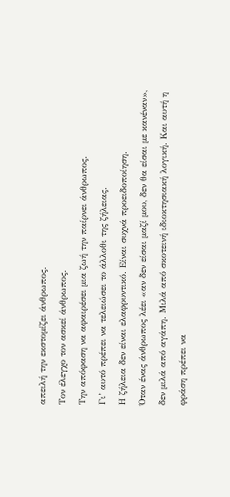απειλή την εκστομίζει άνθρωπος.
Τον έλεγχο τον ασκεί άνθρωπος.
Την απόφαση να αφαιρέσει μια ζωή την παίρνει άνθρωπος.
Γι’ αυτό πρέπει να τελειώσει το άλλοθι της ζήλειας.
Η ζήλεια δεν είναι ελαφρυντικό. Είναι συχνά προειδοποίηση.
Όταν ένας άνθρωπος λέει «αν δεν είσαι μαζί μου, δεν θα είσαι με κανέναν», δεν μιλά από αγάπη. Μιλά από σκοτεινή ιδιοκτησιακή λογική. Και αυτή η φράση πρέπει να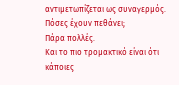αντιμετωπίζεται ως συναγερμός.
Πόσες έχουν πεθάνει;
Πάρα πολλές.
Και το πιο τρομακτικό είναι ότι κάποιες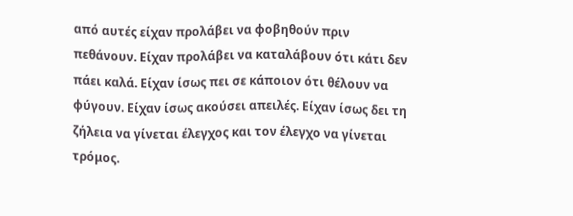από αυτές είχαν προλάβει να φοβηθούν πριν πεθάνουν. Είχαν προλάβει να καταλάβουν ότι κάτι δεν πάει καλά. Είχαν ίσως πει σε κάποιον ότι θέλουν να φύγουν. Είχαν ίσως ακούσει απειλές. Είχαν ίσως δει τη ζήλεια να γίνεται έλεγχος και τον έλεγχο να γίνεται τρόμος.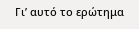Γι’ αυτό το ερώτημα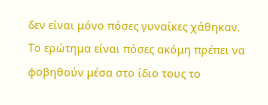δεν είναι μόνο πόσες γυναίκες χάθηκαν.
Το ερώτημα είναι πόσες ακόμη πρέπει να φοβηθούν μέσα στο ίδιο τους το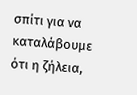σπίτι για να καταλάβουμε ότι η ζήλεια,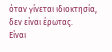όταν γίνεται ιδιοκτησία, δεν είναι έρωτας.
Είναι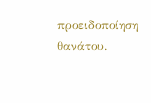προειδοποίηση θανάτου.